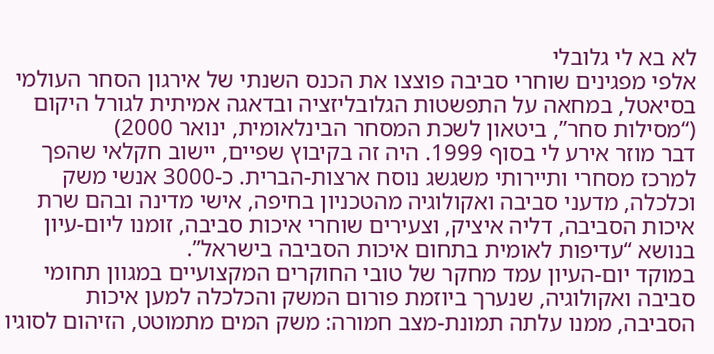לא בא לי גלובלי
אלפי מפגינים שוחרי סביבה פוצצו את הכנס השנתי של אירגון הסחר העולמי בסיאטל, במחאה על התפשטות הגלובליזציה ובדאגה אמיתית לגורל היקום
(“מסילות סחר”, ביטאון לשכת המסחר הבינלאומית, ינואר 2000)
דבר מוזר אירע לי בסוף 1999. היה זה בקיבוץ שפיים, יישוב חקלאי שהפך למרכז מסחרי ותיירותי משגשג נוסח ארצות-הברית. כ-3000 אנשי משק וכלכלה, מדעני סביבה ואקולוגיה מהטכניון בחיפה, אישי מדינה ובהם שרת איכות הסביבה, דליה איציק, וצעירים שוחרי איכות סביבה, זומנו ליום-עיון בנושא “עדיפות לאומית בתחום איכות הסביבה בישראל”.
במוקד יום-העיון עמד מחקר של טובי החוקרים המקצועיים במגוון תחומי סביבה ואקולוגיה, שנערך ביוזמת פורום המשק והכלכלה למען איכות הסביבה, ממנו עלתה תמונת-מצב חמורה: משק המים מתמוטט, הזיהום לסוגיו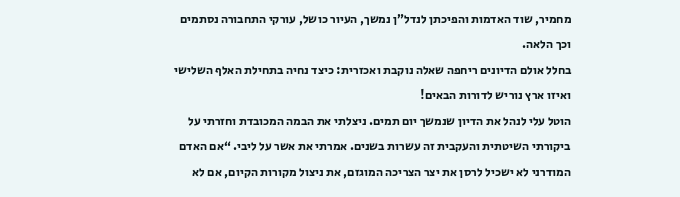מחמיר, שוד האדמות והפיכתן לנדל”ן נמשך, העיור כושל, עורקי התחבורה נסתמים וכך הלאה.
בחלל אולם הדיונים ריחפה שאלה נוקבת ואכזרית: כיצד נחיה בתחילת האלף השלישי ואיזו ארץ נוריש לדורות הבאים!
הוטל עלי לנהל את הדיון שנמשך יום תמים. ניצלתי את הבמה המכובדת וחזרתי על ביקורתי השיטתית והעקבית זה עשרות בשנים. אמרתי את אשר על ליבי. “אם האדם המודרני לא ישכיל לרסן את יצר הצריכה המוגזם, את ניצול מקורות הקיום, אם לא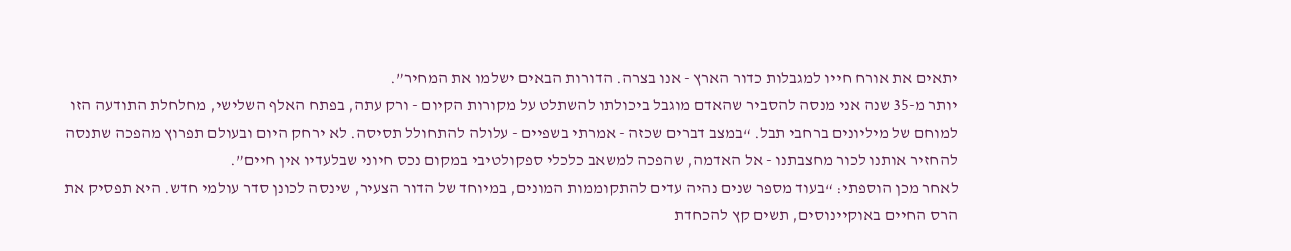יתאים את אורח חייו למגבלות כדור הארץ - אנו בצרה. הדורות הבאים ישלמו את המחיר”.
יותר מ-35 שנה אני מנסה להסביר שהאדם מוגבל ביכולתו להשתלט על מקורות הקיום - ורק עתה, בפתח האלף השלישי, מחלחלת התודעה הזו למוחם של מיליונים ברחבי תבל. “במצב דברים שכזה - אמרתי בשפיים - עלולה להתחולל תסיסה. לא ירחק היום ובעולם תפרוץ מהפכה שתנסה להחזיר אותנו לכור מחצבתנו - אל האדמה, שהפכה למשאב כלכלי ספקולטיבי במקום נכס חיוני שבלעדיו אין חיים”.
לאחר מכן הוספתי: “בעוד מספר שנים נהיה עדים להתקוממות המונים, במיוחד של הדור הצעיר, שינסה לכונן סדר עולמי חדש. היא תפסיק את הרס החיים באוקיינוסים, תשים קץ להכחדת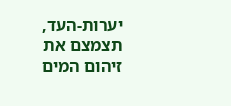יערות-העד, תצמצם את זיהום המים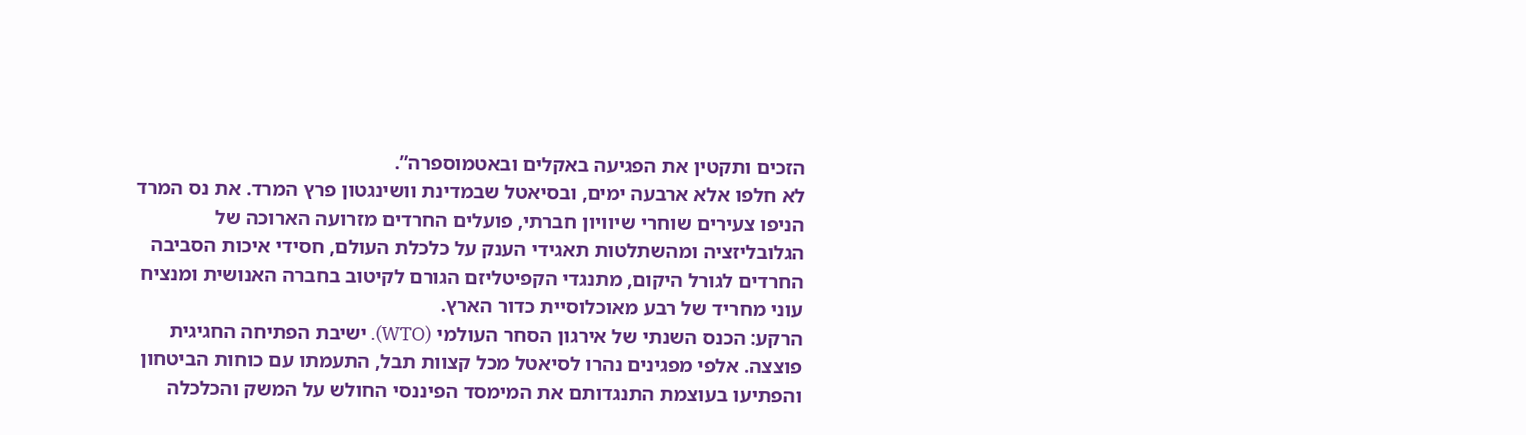הזכים ותקטין את הפגיעה באקלים ובאטמוספרה”.
לא חלפו אלא ארבעה ימים, ובסיאטל שבמדינת וושינגטון פרץ המרד. את נס המרד הניפו צעירים שוחרי שיוויון חברתי, פועלים החרדים מזרועה הארוכה של הגלובליזציה ומהשתלטות תאגידי הענק על כלכלת העולם, חסידי איכות הסביבה החרדים לגורל היקום, מתנגדי הקפיטליזם הגורם לקיטוב בחברה האנושית ומנציח עוני מחריד של רבע מאוכלוסיית כדור הארץ.
הרקע: הכנס השנתי של אירגון הסחר העולמי (WTO). ישיבת הפתיחה החגיגית פוצצה. אלפי מפגינים נהרו לסיאטל מכל קצוות תבל, התעמתו עם כוחות הביטחון והפתיעו בעוצמת התנגדותם את המימסד הפיננסי החולש על המשק והכלכלה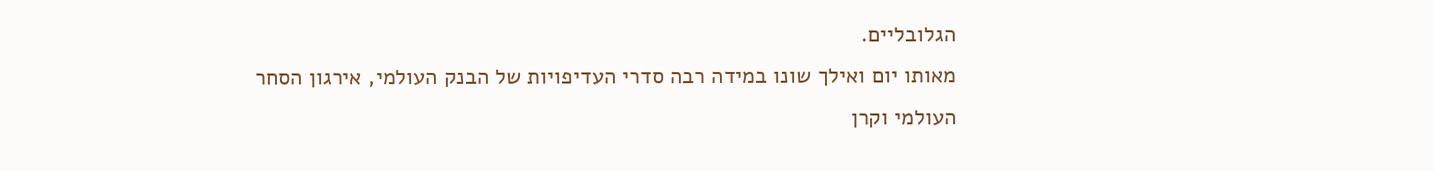הגלובליים.
מאותו יום ואילך שונו במידה רבה סדרי העדיפויות של הבנק העולמי, אירגון הסחר העולמי וקרן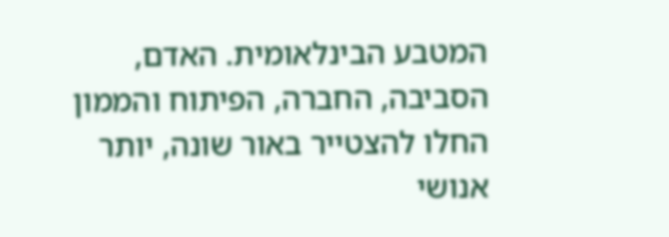המטבע הבינלאומית. האדם, הסביבה, החברה, הפיתוח והממון החלו להצטייר באור שונה, יותר אנושי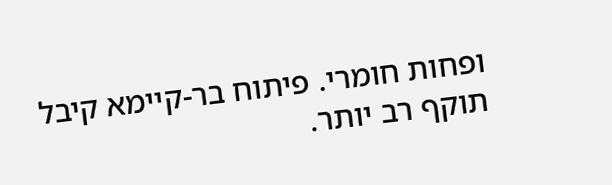ופחות חומרי. פיתוח בר-קיימא קיבל תוקף רב יותר.